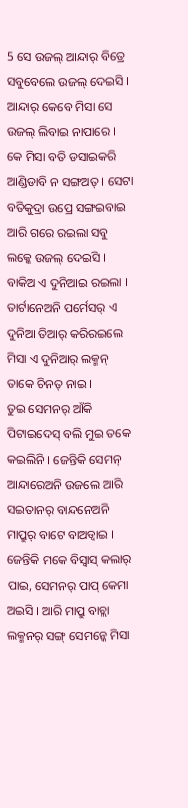5 ସେ ଉଜଲ୍ ଆନ୍ଦାର୍ ବିତ୍ରେ ସବୁବେଲେ ଉଜଲ୍ ଦେଇସି । ଆନ୍ଦାର୍ କେବେ ମିସା ସେ ଉଜଲ୍ ଲିବାଇ ନାପାରେ ।
କେ ମିସା ବତି ଡସାଇକରି ଆଣ୍ଡିଡାବି ନ ସଙ୍ଗଅତ୍ । ସେଟା ବତିକୁଦ୍ରା ଉପ୍ରେ ସଙ୍ଗଇବାଇ ଆରି ଗରେ ରଇଲା ସବୁ ଲକ୍କେ ଉଜଲ୍ ଦେଇସି ।
ବାକିଅ ଏ ଦୁନିଆଇ ରଇଲା । ତାର୍ଟାନେଅନି ପର୍ମେସର୍ ଏ ଦୁନିଆ ତିଆର୍ କରିରଇଲେ ମିସା ଏ ଦୁନିଆର୍ ଲକ୍ମନ୍ ତାକେ ଚିନତ୍ ନାଇ ।
ତୁଇ ସେମନର୍ ଆଁକି ପିଟାଇଦେସ୍ ବଲି ମୁଇ ତକେ କଇଲିନି । ଜେନ୍ତିକି ସେମନ୍ ଆନ୍ଦାରେଅନି ଉଜଲେ ଆରି ସଇତାନର୍ ବାନ୍ଦନେଅନି ମାପ୍ରୁର୍ ବାଟେ ବାଅଡ୍ବାଇ । ଜେନ୍ତିକି ମକେ ବିସ୍ବାସ୍ କଲାର୍ ପାଇ, ସେମନର୍ ପାପ୍ କେମା ଅଇସି । ଆରି ମାପ୍ରୁ ବାଚ୍ଲା ଲକ୍ମନର୍ ସଙ୍ଗ୍ ସେମନ୍କେ ମିସା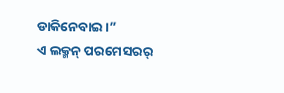ଡାକିନେବାଇ ।”
ଏ ଲକ୍ମନ୍ ପରମେସରର୍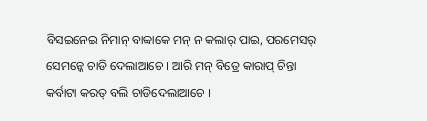ବିସଇନେଇ ନିମାନ୍ ବାବ୍ବାକେ ମନ୍ ନ କଲାର୍ ପାଇ, ପରମେସର୍ ସେମନ୍କେ ଚାଡି ଦେଲାଆଚେ । ଆରି ମନ୍ ବିତ୍ରେ କାରାପ୍ ଚିନ୍ତା କର୍ବାଟା କରତ୍ ବଲି ଚାଡିଦେଲାଆଚେ ।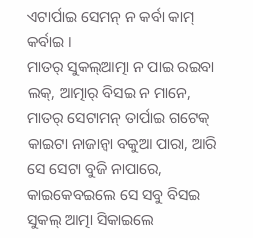ଏଟାର୍ପାଇ ସେମନ୍ ନ କର୍ବା କାମ୍ କର୍ବାଇ ।
ମାତର୍ ସୁକଲ୍ଆତ୍ମା ନ ପାଇ ରଇବା ଲକ୍, ଆତ୍ମାର୍ ବିସଇ ନ ମାନେ, ମାତର୍ ସେଟାମନ୍ ତାର୍ପାଇ ଗଟେକ୍ କାଇଟା ନାଜାନ୍ବା ବକୁଆ ପାରା, ଆରି ସେ ସେଟା ବୁଜି ନାପାରେ, କାଇକେବଇଲେ ସେ ସବୁ ବିସଇ ସୁକଲ୍ ଆତ୍ମା ସିକାଇଲେ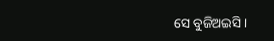ସେ ବୁଜିଅଇସି ।